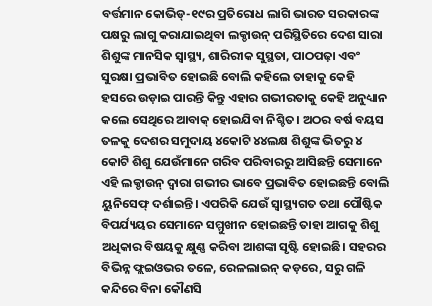ବର୍ତ୍ତମାନ କୋଭିଡ୍-୧୯ର ପ୍ରତିରୋଧ ଲାଗି ଭାରତ ସରକାରଙ୍କ ପକ୍ଷରୁ ଲାଗୁ କରାଯାଇଥିବା ଲକ୍ଡାଉନ୍ ପରିସ୍ଥିତିରେ ଦେଶ ସାରା ଶିଶୁଙ୍କ ମାନସିକ ସ୍ଵାସ୍ଥ୍ୟ, ଶାରିରୀକ ସୁସ୍ଥତା, ପାଠପଢ଼ା ଏବଂ ସୁରକ୍ଷା ପ୍ରଭାବିତ ହୋଇଛି ବୋଲି କହିଲେ ତାହାକୁ କେହି ହସରେ ଉଡ଼ାଇ ପାରନ୍ତି କିନ୍ତୁ ଏହାର ଗଭୀରତାକୁ କେହି ଅନୁଧ୍ୟାନ କଲେ ସେଥିରେ ଆବାକ୍ ହୋଇଯିବା ନିଶ୍ଚିତ। ଅଠର ବର୍ଷ ବୟସ ତଳକୁ ଦେଶର ସମୁଦାୟ ୪କୋଟି ୪୪ଲକ୍ଷ ଶିଶୁଙ୍କ ଭିତରୁ ୪ କୋଟି ଶିଶୁ ଯେଉଁମାନେ ଗରିବ ପରିବାରରୁ ଆସିଛନ୍ତି ସେମାନେ ଏହି ଲକ୍ଡାଉନ୍ ଦ୍ଵାରା ଗଭୀର ଭାବେ ପ୍ରଭାବିତ ହୋଇଛନ୍ତି ବୋଲି ୟୁନିସେଫ୍ ଦର୍ଶାଇନ୍ତି। ଏପରିକି ଯେଉଁ ସ୍ଵାସ୍ଥ୍ୟଗତ ତଥା ପୌଷ୍ଟିକ ବିପର୍ଯ୍ୟୟର ସେମାନେ ସମ୍ମୁଖୀନ ହୋଇଛନ୍ତି ତାହା ଆଗକୁ ଶିଶୁ ଅଧିକାର ବିଷୟକୁ କ୍ଷୁଣ୍ଣ କରିବା ଆଶଙ୍କା ସୃଷ୍ଟି ହୋଇଛି। ସହରର ବିଭିନ୍ନ ଫ୍ଲଇଓଭର ତଳେ, ରେଳଲାଇନ୍ କଡ଼ରେ, ସରୁ ଗଳି କନ୍ଦିରେ ବିନା କୌଣସି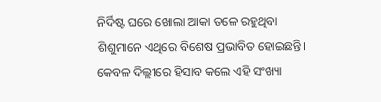ନିର୍ଦିଷ୍ଟ ଘରେ ଖୋଲା ଆକା ତଳେ ରହୁଥିବା ଶିଶୁମାନେ ଏଥିରେ ବିଶେଷ ପ୍ରଭାବିତ ହୋଇଛନ୍ତି। କେବଳ ଦିଲ୍ଲୀରେ ହିସାବ କଲେ ଏହି ସଂଖ୍ୟା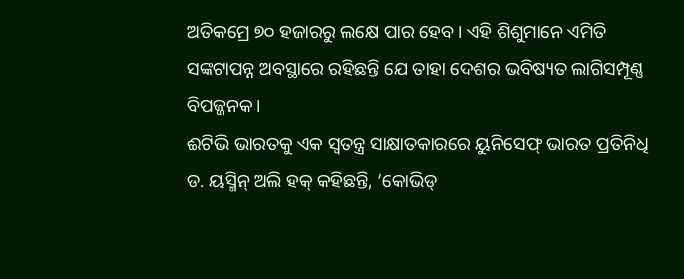ଅତିକମ୍ରେ ୭୦ ହଜାରରୁ ଲକ୍ଷେ ପାର ହେବ। ଏହି ଶିଶୁମାନେ ଏମିତି ସଙ୍କଟାପନ୍ନ ଅବସ୍ଥାରେ ରହିଛନ୍ତି ଯେ ତାହା ଦେଶର ଭବିଷ୍ୟତ ଲାଗିସମ୍ପୂଣ୍ଣ ବିପଜ୍ଜନକ।
ଈଟିଭି ଭାରତକୁ ଏକ ସ୍ଵତନ୍ତ୍ର ସାକ୍ଷାତକାରରେ ୟୁନିସେଫ୍ ଭାରତ ପ୍ରତିନିଧି ଡ. ୟସ୍ମିନ୍ ଅଲି ହକ୍ କହିଛନ୍ତି, ‘କୋଭିଡ୍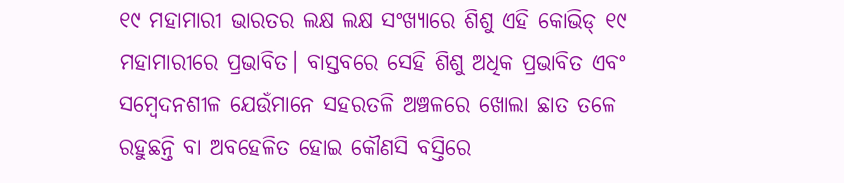୧୯ ମହାମାରୀ ଭାରତର ଲକ୍ଷ ଲକ୍ଷ ସଂଖ୍ୟାରେ ଶିଶୁ ଏହି କୋଭିଡ୍ ୧୯ ମହାମାରୀରେ ପ୍ରଭାବିତ। ବାସ୍ତବରେ ସେହି ଶିଶୁ ଅଧିକ ପ୍ରଭାବିତ ଏବଂ ସମ୍ବେଦନଶୀଳ ଯେଉଁମାନେ ସହରତଳି ଅଞ୍ଚଳରେ ଖୋଲା ଛାତ ତଳେ ରହୁଛନ୍ତି ବା ଅବହେଳିତ ହୋଇ କୌଣସି ବସ୍ତିରେ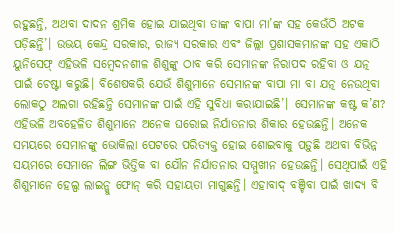ରହୁଛନ୍ତି, ଅଥବା ଦାଦନ ଶ୍ରମିକ ହୋଇ ଯାଇଥିବା ତାଙ୍କ ବାପା ମା’ଙ୍କ ସହ କେଉଁଠି ଅଟକ ପଡ଼ିଛନ୍ତି’। ଉଭୟ କେନ୍ଦ୍ର ସରକାର, ରାଜ୍ୟ ସରକାର ଏବଂ ଜିଲ୍ଲା ପ୍ରଶାସକମାନଙ୍କ ସହ ଏକାଠି ୟୁନିସେଫ୍ ଏହିଭଳି ସମ୍ବେଦନଶୀଳ ଶିଶୁଙ୍କୁ ଠାବ କରି ସେମାନଙ୍କ ନିରାପଦ ରହିବା ଓ ଯତ୍ନ ପାଇଁ ଚେଷ୍ଟା କରୁଛି। ବିଶେଷକରି ଯେଉଁ ଶିଶୁମାନେ ସେମାନଙ୍କ ବାପା ମା ବା ଯତ୍ନ ନେଉଥିବା ଲୋକଠୁ ଅଲଗା ରହିଛନ୍ତି ସେମାନଙ୍କ ପାଇଁ ଏହି ସୁବିଧା କରାଯାଇଛି’। ସେମାନଙ୍କ କଷ୍ଟ କ’ଣ? ଏହିଭଳି ଅବହେଳିତ ଶିଶୁମାନେ ଅନେକ ଘରୋଇ ନିର୍ଯାତନାର ଶିକାର ହେଉଛନ୍ତି। ଅନେକ ସମୟରେ ସେମାନଙ୍କୁ ଭୋକିଲା ପେଟରେ ପରିତ୍ୟକ୍ତ ହୋଇ ଶୋଇବାକୁ ପଡ଼ୁଛି ଅଥବା ବିଭିନ୍ନ ସୟମରେ ସେମାନେ ଲିଙ୍ଗ ଭିତ୍ତିକ ବା ଯୌନ ନିର୍ଯାତନାର ସମ୍ମୁଖୀନ ହେଉଛନ୍ତି। ସେଥିପାଇଁ ଏହି ଶିଶୁମାନେ ହେଲ୍ପ ଲାଇନ୍କୁ ଫୋନ୍ କରି ସହାୟତା ମାଗୁଛନ୍ତି। ଏହାବାଦ୍ ବଞ୍ଚିବା ପାଇଁ ଖାଦ୍ୟ ବି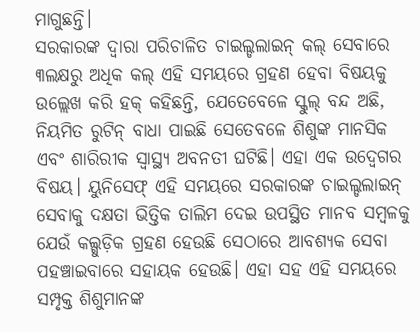ମାଗୁଛନ୍ତି।
ସରକାରଙ୍କ ଦ୍ଵାରା ପରିଚାଳିତ ଚାଇଲ୍ଡଲାଇନ୍ କଲ୍ ସେବାରେ ୩ଲକ୍ଷରୁ ଅଧିକ କଲ୍ ଏହି ସମୟରେ ଗ୍ରହଣ ହେବା ବିଷୟକୁ ଉଲ୍ଲେଖ କରି ହକ୍ କହିଛନ୍ତି, ଯେତେବେଳେ ସ୍କୁଲ୍ ବନ୍ଦ ଅଛି, ନିୟମିତ ରୁଟିନ୍ ବାଧା ପାଇଛି ସେତେବଳେ ଶିଶୁଙ୍କ ମାନସିକ ଏବଂ ଶାରିରୀକ ସ୍ଵାସ୍ଥ୍ୟ ଅବନତୀ ଘଟିଛି। ଏହା ଏକ ଉଦ୍ବେଗର ବିଷୟ। ୟୁନିସେଫ୍ ଏହି ସମୟରେ ସରକାରଙ୍କ ଚାଇଲ୍ଡଲାଇନ୍ ସେବାକୁ ଦକ୍ଷତା ଭିତ୍ତିକ ତାଲିମ ଦେଇ ଉପସ୍ଥିତ ମାନବ ସମ୍ବଳକୁ ଯେଉଁ କଲ୍ଗୁଡ଼ିକ ଗ୍ରହଣ ହେଉଛି ସେଠାରେ ଆବଶ୍ୟକ ସେବା ପହଞ୍ଚାଇବାରେ ସହାୟକ ହେଉଛି। ଏହା ସହ ଏହି ସମୟରେ ସମ୍ପୃକ୍ତ ଶିଶୁମାନଙ୍କ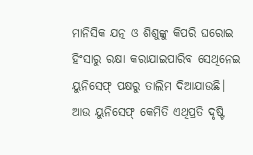ମାନିସିକ ଯତ୍ନ ଓ ଶିଶୁଙ୍କୁ କିପରି ଘରୋଇ ହିଂସାରୁ ରକ୍ଷା କରାଯାଇପାରିବ ସେଥିନେଇ ୟୁନିସେଫ୍ ପକ୍ଷରୁ ତାଲିମ ଦିଆଯାଉଛି।
ଆଉ ୟୁନିସେଫ୍ କେମିତି ଏଥିପ୍ରତି ଦୃଷ୍ଟି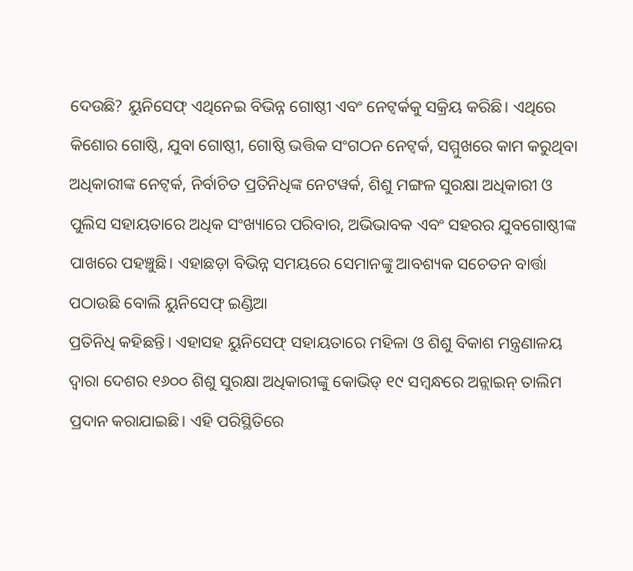ଦେଉଛି? ୟୁନିସେଫ୍ ଏଥିନେଇ ବିଭିନ୍ନ ଗୋଷ୍ଠୀ ଏବଂ ନେଟ୍ୱର୍କକୁ ସକ୍ରିୟ କରିଛି। ଏଥିରେ କିଶୋର ଗୋଷ୍ଠି, ଯୁବା ଗୋଷ୍ଠୀ, ଗୋଷ୍ଠି ଭତ୍ତିକ ସଂଗଠନ ନେଟ୍ୱର୍କ, ସମ୍ମୁଖରେ କାମ କରୁଥିବା ଅଧିକାରୀଙ୍କ ନେଟ୍ୱର୍କ, ନିର୍ବାଚିତ ପ୍ରତିନିଧିଙ୍କ ନେଟୱର୍କ, ଶିଶୁ ମଙ୍ଗଳ ସୁରକ୍ଷା ଅଧିକାରୀ ଓ ପୁଲିସ ସହାୟତାରେ ଅଧିକ ସଂଖ୍ୟାରେ ପରିବାର, ଅଭିଭାବକ ଏବଂ ସହରର ଯୁବଗୋଷ୍ଠୀଙ୍କ ପାଖରେ ପହଞ୍ଚୁଛି। ଏହାଛଡ଼ା ବିଭିନ୍ନ ସମୟରେ ସେମାନଙ୍କୁ ଆବଶ୍ୟକ ସଚେତନ ବାର୍ତ୍ତା ପଠାଉଛି ବୋଲି ୟୁନିସେଫ୍ ଇଣ୍ଡିଆ
ପ୍ରତିନିଧି କହିଛନ୍ତି। ଏହାସହ ୟୁନିସେଫ୍ ସହାୟତାରେ ମହିଳା ଓ ଶିଶୁ ବିକାଶ ମନ୍ତ୍ରଣାଳୟ ଦ୍ଵାରା ଦେଶର ୧୬୦୦ ଶିଶୁ ସୁରକ୍ଷା ଅଧିକାରୀଙ୍କୁ କୋଭିଡ୍ ୧୯ ସମ୍ବନ୍ଧରେ ଅନ୍ଲାଇନ୍ ତାଲିମ ପ୍ରଦାନ କରାଯାଇଛି। ଏହି ପରିସ୍ଥିତିରେ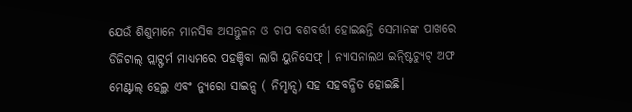ଯେଉଁ ଶିଶୁମାନେ ମାନସିକ ଅସନ୍ତୁଳନ ଓ ଚାପ ବଶବର୍ତ୍ତୀ ହୋଇଛନ୍ତି ସେମାନଙ୍କ ପାଖରେ ଡିଜିଟାଲ୍ ପ୍ଲାଟ୍ଫର୍ମ ମାଧ୍ୟମରେ ପହଞ୍ଚିବା ଲାଗି ୟୁନିସେଫ୍ । ନ୍ୟାସନାଲଥ ଇନ୍ଷ୍ଟିଚ୍ୟୁଟ୍ ଅଫ ମେଣ୍ଟାଲ୍ ହେଲ୍ଥ ଏବଂ ନ୍ୟୁରୋ ସାଇନ୍ସ ( ନିମ୍ହାନ୍ସ) ସହ ସହବନ୍ଧିତ ହୋଇଛି।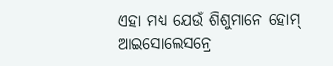ଏହା ମଧ୍ୟ ଯେଉଁ ଶିଶୁମାନେ ହୋମ୍ ଆଇସୋଲେସନ୍ରେ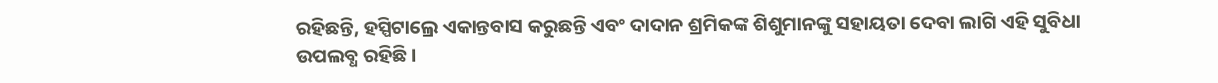ରହିଛନ୍ତି, ହସ୍ପିଟାଲ୍ରେ ଏକାନ୍ତବାସ କରୁଛନ୍ତି ଏବଂ ଦାଦାନ ଶ୍ରମିକଙ୍କ ଶିଶୁମାନଙ୍କୁ ସହାୟତା ଦେବା ଲାଗି ଏହି ସୁବିଧା ଉପଲବ୍ଧ ରହିଛି।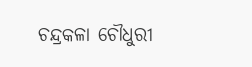ଚନ୍ଦ୍ରକଳା ଚୌଧୁରୀ